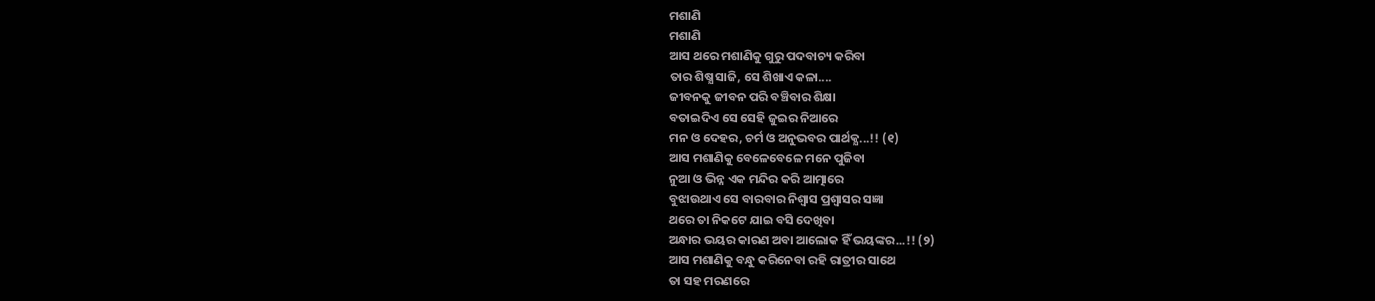ମଶାଣି
ମଶାଣି
ଆସ ଥରେ ମଶାଣିକୁ ଗୁରୁ ପଦବାଚ୍ୟ କରିବା
ତାର ଶିଷ୍ଯ ସାଜି, ସେ ଶିଖାଏ କଳା....
ଜୀବନକୁ ଜୀବନ ପରି ବଞ୍ଚିବାର ଶିକ୍ଷା
ବତାଇଦିଏ ସେ ସେହି ଜୁଇର ନିଆରେ
ମନ ଓ ଦେହର, ଚର୍ମ ଓ ଅନୁଭବର ପାର୍ଥକ୍ଯ...!! (୧)
ଆସ ମଶାଣିକୁ ବେଳେବେଳେ ମନେ ପୁଜିବା
ନୁଆ ଓ ଭିନ୍ନ ଏକ ମନ୍ଦିର କରି ଆତ୍ମାରେ
ବୁଝାଉଥାଏ ସେ ବାରବାର ନିଶ୍ୱାସ ପ୍ରଶ୍ୱାସର ସଜ୍ଞା
ଥରେ ତା ନିକଟେ ଯାଇ ବସି ଦେଖିବା
ଅନ୍ଧାର ଭୟର କାରଣ ଅବା ଆଲୋକ ହିଁ ଭୟଙ୍କର...!! (୨)
ଆସ ମଶାଣିକୁ ବନ୍ଧୁ କରିନେବା ରହି ରାତ୍ରୀର ସାଥେ
ତା ସହ ମରଣରେ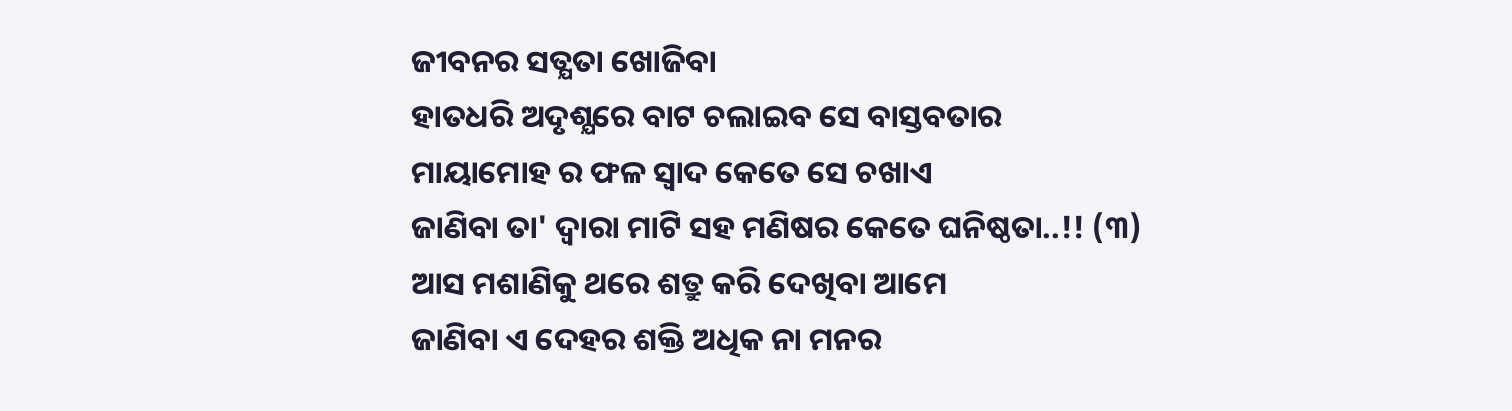ଜୀବନର ସତ୍ଯତା ଖୋଜିବା
ହାତଧରି ଅଦୃଶ୍ଯରେ ବାଟ ଚଲାଇବ ସେ ବାସ୍ତବତାର
ମାୟାମୋହ ର ଫଳ ସ୍ୱାଦ କେତେ ସେ ଚଖାଏ
ଜାଣିବା ତା' ଦ୍ବାରା ମାଟି ସହ ମଣିଷର କେତେ ଘନିଷ୍ଠତା..!! (୩)
ଆସ ମଶାଣିକୁ ଥରେ ଶତ୍ରୁ କରି ଦେଖିବା ଆମେ
ଜାଣିବା ଏ ଦେହର ଶକ୍ତି ଅଧିକ ନା ମନର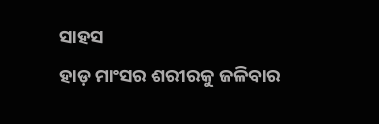ସାହସ
ହାଡ଼ ମାଂସର ଶରୀରକୁ ଜଳିବାର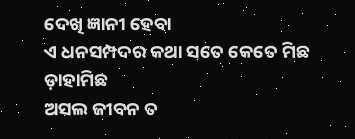ଦେଖି ଜ୍ଞାନୀ ହେବା
ଏ ଧନସମ୍ପଦର କଥା ସତେ କେତେ ମିଛ ଡ଼ାହାମିଛ
ଅସଲ ଜୀବନ ତ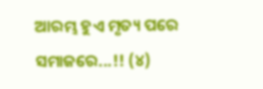ଆରମ୍ଭ ହୁଏ ମୃତ୍ୟ ପରେ ସମାଜରେ...!! (୪)